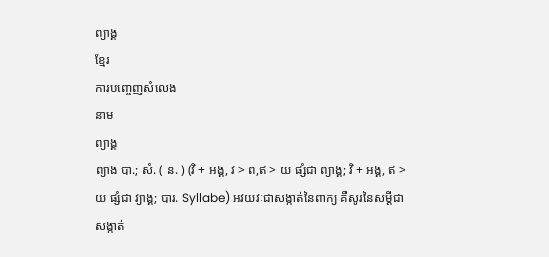ព្យាង្គ
ខ្មែរ
ការបញ្ចេញសំលេង
នាម
ព្យាង្គ
ព្យាង បា.; សំ. ( ន. ) (វិ + អង្គ, វ > ព,ឥ > យ ផ្សំជា ព្យាង្គ; វិ + អង្គ, ឥ > យ ផ្សំជា វ្យាង្គ; បារ. Syllabe) អវយវៈជាសង្កាត់នៃពាក្យ គឺសូរនៃសម្ដីជាសង្កាត់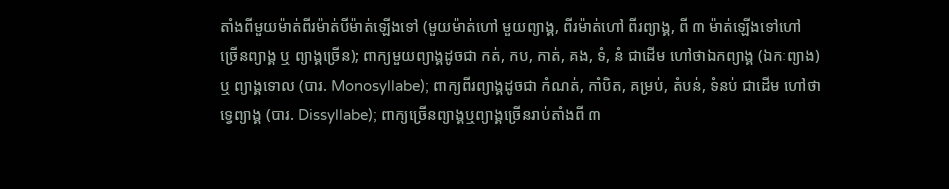តាំងពីមួយម៉ាត់ពីរម៉ាត់បីម៉ាត់ឡើងទៅ (មួយម៉ាត់ហៅ មួយព្យាង្គ, ពីរម៉ាត់ហៅ ពីរព្យាង្គ, ពី ៣ ម៉ាត់ឡើងទៅហៅ ច្រើនព្យាង្គ ឬ ព្យាង្គច្រើន); ពាក្យមួយព្យាង្គដូចជា កត់, កប, កាត់, គង, ទំ, នំ ជាដើម ហៅថាឯកព្យាង្គ (ឯកៈព្យាង) ឬ ព្យាង្គទោល (បារ. Monosyllabe); ពាក្យពីរព្យាង្គដូចជា កំណត់, កាំបិត, គម្រប់, តំបន់, ទំនប់ ជាដើម ហៅថា ទ្វេព្យាង្គ (បារ. Dissyllabe); ពាក្យច្រើនព្យាង្គឬព្យាង្គច្រើនរាប់តាំងពី ៣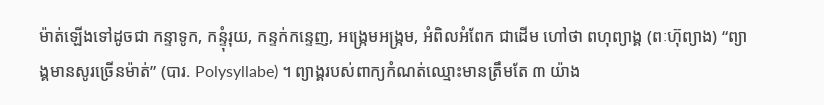ម៉ាត់ឡើងទៅដូចជា កន្ទាទូក, កន្ទុំរុយ, កន្ទក់កន្ទេញ, អង្ក្រេមអង្ក្រម, អំពិលអំពែក ជាដើម ហៅថា ពហុព្យាង្គ (ពៈហ៊ុព្យាង) “ព្យាង្គមានសូរច្រើនម៉ាត់” (បារ. Polysyllabe) ។ ព្យាង្គរបស់ពាក្យកំណត់ឈ្មោះមានត្រឹមតែ ៣ យ៉ាង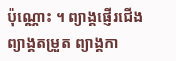ប៉ុណ្ណោះ ។ ព្យាង្គផ្ញើរជើង ព្យាង្គតម្រួត ព្យាង្គកា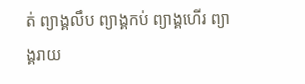ត់ ព្យាង្គលឹប ព្យាង្គកប់ ព្យាង្គហើរ ព្យាង្គរាយ